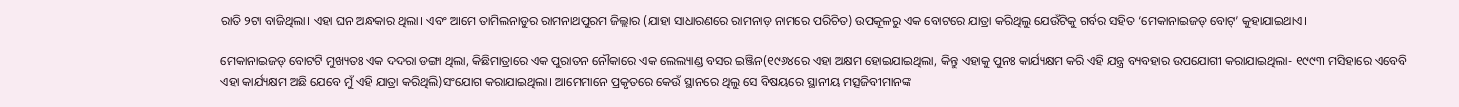ରାତି ୨ଟା ବାଜିଥିଲା। ଏହା ଘନ ଅନ୍ଧକାର ଥିଲା। ଏବଂ ଆମେ ତାମିଲନାଡୁର ରାମନାଥପୁରମ ଜିଲ୍ଲାର (ଯାହା ସାଧାରଣରେ ରାମନାଡ଼ ନାମରେ ପରିଚିତ) ଉପକୂଳରୁ ଏକ ବୋଟରେ ଯାତ୍ରା କରିଥିଲୁ ଯେଉଁଟିକୁ ଗର୍ବର ସହିତ ‘ମେକାନାଇଜଡ୍‍ ବୋଟ୍‍’ କୁହାଯାଇଥାଏ।

ମେକାନାଇଜଡ୍‍ ବୋଟଟି ମୁଖ୍ୟତଃ ଏକ ଦଦରା ଡଙ୍ଗା ଥିଲା, କିଛିମାତ୍ରାରେ ଏକ ପୁରାତନ ନୌକାରେ ଏକ ଲେଲ୍ୟାଣ୍ଡ ବସର ଇଞ୍ଜିନ(୧୯୬୪ରେ ଏହା ଅକ୍ଷମ ହୋଇଯାଇଥିଲା, କିନ୍ତୁ ଏହାକୁ ପୁନଃ କାର୍ଯ୍ୟକ୍ଷମ କରି ଏହି ଯନ୍ତ୍ର ବ୍ୟବହାର ଉପଯୋଗୀ କରାଯାଇଥିଲା- ୧୯୯୩ ମସିହାରେ ଏବେବି ଏହା କାର୍ଯ୍ୟକ୍ଷମ ଅଛି ଯେବେ ମୁଁ ଏହି ଯାତ୍ରା କରିଥିଲି)ସଂଯୋଗ କରାଯାଇଥିଲା। ଆମେମାନେ ପ୍ରକୃତରେ କେଉଁ ସ୍ଥାନରେ ଥିଲୁ ସେ ବିଷୟରେ ସ୍ଥାନୀୟ ମତ୍ସଜିବୀମାନଙ୍କ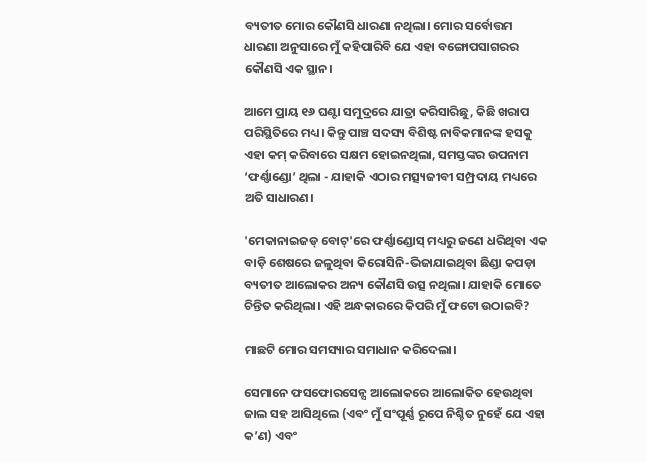ବ୍ୟତୀତ ମୋର କୌଣସି ଧାରଣା ନଥିଲା। ମୋର ସର୍ବୋତ୍ତମ ଧାରଣା ଅନୁସାରେ ମୁଁ କହିପାରିବି ଯେ ଏହା ବଙ୍ଗୋପସାଗରର କୌଣସି ଏକ ସ୍ଥାନ।

ଆମେ ପ୍ରାୟ ୧୬ ଘଣ୍ଟା ସମୁଦ୍ରରେ ଯାତ୍ରା କରିସାରିଛୁ, କିଛି ଖରାପ ପରିସ୍ଥିତିରେ ମଧ୍ୟ। କିନ୍ତୁ ପାଞ୍ଚ ସଦସ୍ୟ ବିଶିଷ୍ଟ ନାବିକମାନଙ୍କ ହସକୁ ଏହା କମ୍‍ କରିବାରେ ସକ୍ଷମ ହୋଇନଥିଲା, ସମସ୍ତଙ୍କର ଉପନାମ  ‘ଫର୍ଣ୍ଣାଣ୍ଡୋ’ ଥିଲା - ଯାହାକି ଏଠାର ମତ୍ସ୍ୟଜୀବୀ ସମ୍ପ୍ରଦାୟ ମଧ୍ୟରେ ଅତି ସାଧାରଣ।

'ମେକାନାଇଜଡ୍ ବୋଟ୍‌'ରେ ଫର୍ଣ୍ଣାଣ୍ଡୋସ୍ ମଧ୍ୟରୁ ଜଣେ ଧରିଥିବା ଏକ ବାଡ଼ି ଶେଷରେ ଜଳୁଥିବା କିରୋସିନି-ଭିଜାଯାଇଥିବା ଛିଣ୍ଡା କପଡ଼ା ବ୍ୟତୀତ ଆଲୋକର ଅନ୍ୟ କୌଣସି ଉତ୍ସ ନଥିଲା। ଯାହାକି ମୋତେ ଚିନ୍ତିତ କରିଥିଲା। ଏହି ଅନ୍ଧକାରରେ କିପରି ମୁଁ ଫଟୋ ଉଠାଇବି?

ମାଛଟି ମୋର ସମସ୍ୟାର ସମାଧାନ କରିଦେଲା।

ସେମାନେ ଫସଫୋରସେନ୍ସ ଆଲୋକରେ ଆଲୋକିତ ହେଉଥିବା ଜାଲ ସହ ଆସିଥିଲେ (ଏବଂ ମୁଁ ସଂପୂର୍ଣ୍ଣ ରୂପେ ନିଶ୍ଚିତ ନୁହେଁ ଯେ ଏହା କ’ଣ) ଏବଂ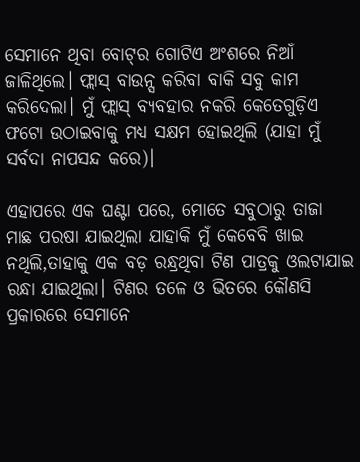ସେମାନେ ଥିବା ବୋଟ୍‌ର ଗୋଟିଏ ଅଂଶରେ ନିଆଁ ଜାଳିଥିଲେ। ଫ୍ଲାସ୍ ବାଉନ୍ସ କରିବା ବାକି ସବୁ କାମ କରିଦେଲା। ମୁଁ ଫ୍ଲାସ୍ ବ୍ୟବହାର ନକରି କେତେଗୁଡ଼ିଏ  ଫଟୋ ଉଠାଇବାକୁ ମଧ୍ୟ ସକ୍ଷମ ହୋଇଥିଲି (ଯାହା ମୁଁ ସର୍ବଦା ନାପସନ୍ଦ କରେ)।

ଏହାପରେ ଏକ ଘଣ୍ଟା ପରେ, ମୋତେ ସବୁଠାରୁ ତାଜା ମାଛ ପରଷା ଯାଇଥିଲା ଯାହାକି ମୁଁ କେବେବି ଖାଇ ନଥିଲି,ତାହାକୁ ଏକ ବଡ଼ ରନ୍ଧ୍ରଥିବା ଟିଣ ପାତ୍ରକୁ ଓଲଟାଯାଇ ରନ୍ଧା ଯାଇଥିଲା। ଟିଣର ତଳେ ଓ ଭିତରେ କୌଣସି ପ୍ରକାରରେ ସେମାନେ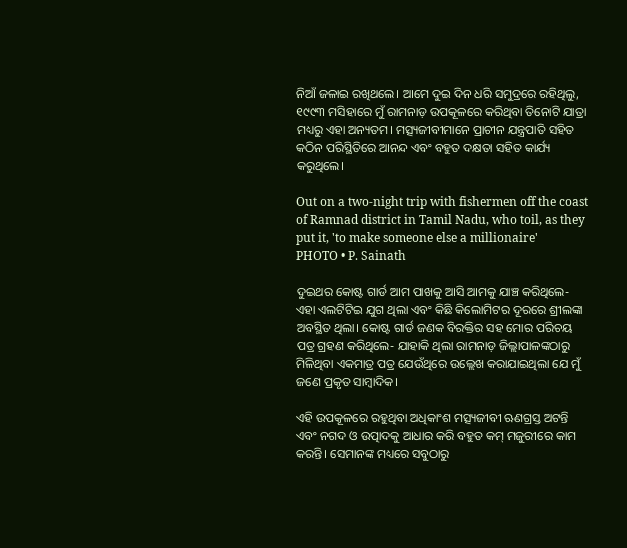ନିଆଁ ଜଳାଇ ରଖିଥଲେ। ଆମେ ଦୁଇ ଦିନ ଧରି ସମୁଦ୍ରରେ ରହିଥିଲୁ, ୧୯୯୩ ମସିହାରେ ମୁଁ ରାମନାଡ଼ ଉପକୂଳରେ କରିଥିବା ତିନୋଟି ଯାତ୍ରା ମଧ୍ୟରୁ ଏହା ଅନ୍ୟତମ। ମତ୍ସ୍ୟଜୀବୀମାନେ ପ୍ରାଚୀନ ଯନ୍ତ୍ରପାତି ସହିତ କଠିନ ପରିସ୍ଥିତିରେ ଆନନ୍ଦ ଏବଂ ବହୁତ ଦକ୍ଷତା ସହିତ କାର୍ଯ୍ୟ କରୁଥିଲେ।

Out on a two-night trip with fishermen off the coast of Ramnad district in Tamil Nadu, who toil, as they put it, 'to make someone else a millionaire'
PHOTO • P. Sainath

ଦୁଇଥର କୋଷ୍ଟ ଗାର୍ଡ ଆମ ପାଖକୁ ଆସି ଆମକୁ ଯାଞ୍ଚ କରିଥିଲେ- ଏହା ଏଲଟିଟିଇ ଯୁଗ ଥିଲା ଏବଂ କିଛି କିଲୋମିଟର ଦୂରରେ ଶ୍ରୀଲଙ୍କା ଅବସ୍ଥିତ ଥିଲା। କୋଷ୍ଟ ଗାର୍ଡ ଜଣକ ବିରକ୍ତିର ସହ ମୋର ପରିଚୟ ପତ୍ର ଗ୍ରହଣ କରିଥିଲେ- ଯାହାକି ଥିଲା ରାମନାଡ଼ ଜିଲ୍ଲାପାଳଙ୍କଠାରୁ ମିଳିଥିବା ଏକମାତ୍ର ପତ୍ର ଯେଉଁଥିରେ ଉଲ୍ଲେଖ କରାଯାଇଥିଲା ଯେ ମୁଁ ଜଣେ ପ୍ରକୃତ ସାମ୍ବାଦିକ।

ଏହି ଉପକୂଳରେ ରହୁଥିବା ଅଧିକାଂଶ ମତ୍ସ୍ୟଜୀବୀ ଋଣଗ୍ରସ୍ତ ଅଟନ୍ତି ଏବଂ ନଗଦ ଓ ଉତ୍ପାଦକୁ ଆଧାର କରି ବହୁତ କମ୍ ମଜୁରୀରେ କାମ କରନ୍ତି। ସେମାନଙ୍କ ମଧ୍ୟରେ ସବୁଠାରୁ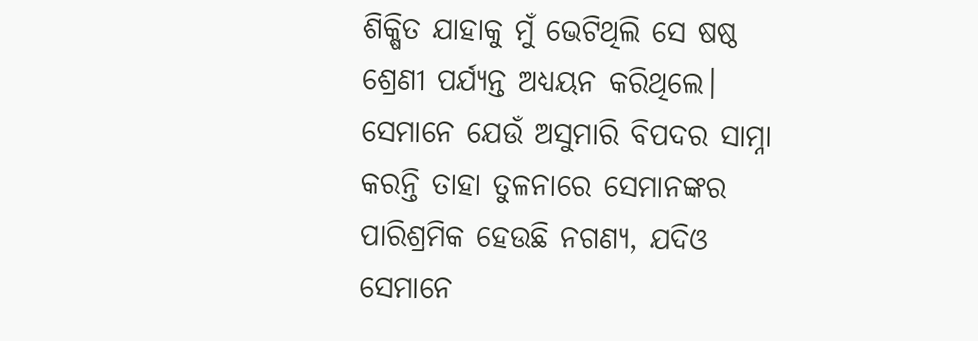ଶିକ୍ଷିତ ଯାହାକୁ ମୁଁ ଭେଟିଥିଲି ସେ ଷଷ୍ଠ ଶ୍ରେଣୀ ପର୍ଯ୍ୟନ୍ତ ଅଧ୍ୟୟନ କରିଥିଲେ। ସେମାନେ ଯେଉଁ ଅସୁମାରି ବିପଦର ସାମ୍ନା କରନ୍ତି ତାହା ତୁଳନାରେ ସେମାନଙ୍କର ପାରିଶ୍ରମିକ ହେଉଛି ନଗଣ୍ୟ, ଯଦିଓ ସେମାନେ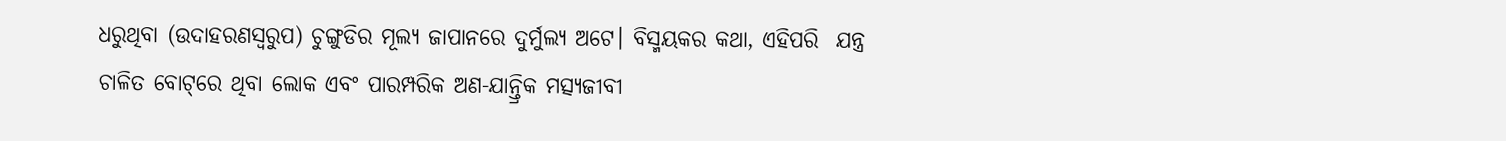ଧରୁଥିବା (ଉଦାହରଣସ୍ୱରୁପ) ଚୁଙ୍ଗୁଡିର ମୂଲ୍ୟ ଜାପାନରେ ଦୁର୍ମୁଲ୍ୟ ଅଟେ। ବିସ୍ମୟକର କଥା, ଏହିପରି  ଯନ୍ତ୍ର ଚାଳିତ ବୋଟ୍‌ରେ ଥିବା ଲୋକ ଏବଂ ପାରମ୍ପରିକ ଅଣ-ଯାନ୍ତ୍ରିକ ମତ୍ସ୍ୟଜୀବୀ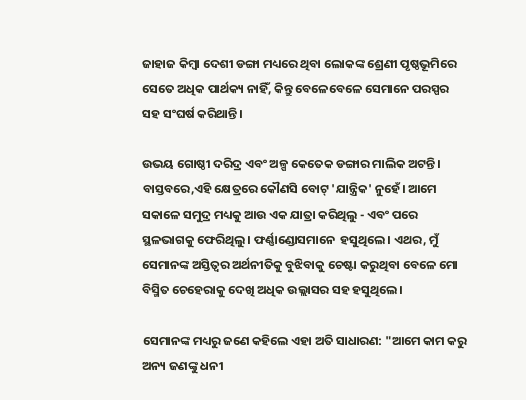ଜାହାଜ କିମ୍ବା ଦେଶୀ ଡଙ୍ଗା ମଧ୍ୟରେ ଥିବା ଲୋକଙ୍କ ଶ୍ରେଣୀ ପୃଷ୍ଠଭୂମିରେ ସେତେ ଅଧିକ ପାର୍ଥକ୍ୟ ନାହିଁ, କିନ୍ତୁ ବେଳେବେଳେ ସେମାନେ ପରସ୍ପର ସହ ସଂଘର୍ଷ କରିଥାନ୍ତି।

ଉଭୟ ଗୋଷ୍ଠୀ ଦରିଦ୍ର ଏବଂ ଅଳ୍ପ କେତେକ ଡଙ୍ଗାର ମାଲିକ ଅଟନ୍ତି। ବାସ୍ତବରେ,ଏହି କ୍ଷେତ୍ରରେ କୌଣସି ବୋଟ୍‍ 'ଯାନ୍ତ୍ରିକ' ନୁହେଁ। ଆମେ ସକାଳେ ସମୁଦ୍ର ମଧ୍ୟକୁ ଆଉ ଏକ ଯାତ୍ରା କରିଥିଲୁ - ଏବଂ ପରେ ସ୍ଥଳଭାଗକୁ ଫେରିଥିଲୁ। ଫର୍ଣ୍ଣାଣ୍ଡୋସମାନେ  ହସୁଥିଲେ। ଏଥର, ମୁଁ ସେମାନଙ୍କ ଅସ୍ତିତ୍ୱର ଅର୍ଥନୀତିକୁ ବୁଝିବାକୁ ଚେଷ୍ଟା କରୁଥିବା ବେଳେ ମୋ ବିସ୍ମିତ ଚେହେରାକୁ ଦେଖି ଅଧିକ ଉଲ୍ଲାସର ସହ ହସୁଥିଲେ।

ସେମାନଙ୍କ ମଧ୍ୟରୁ ଜଣେ କହିଲେ ଏହା ଅତି ସାଧାରଣ: "ଆମେ କାମ କରୁ ଅନ୍ୟ ଜଣଙ୍କୁ ଧନୀ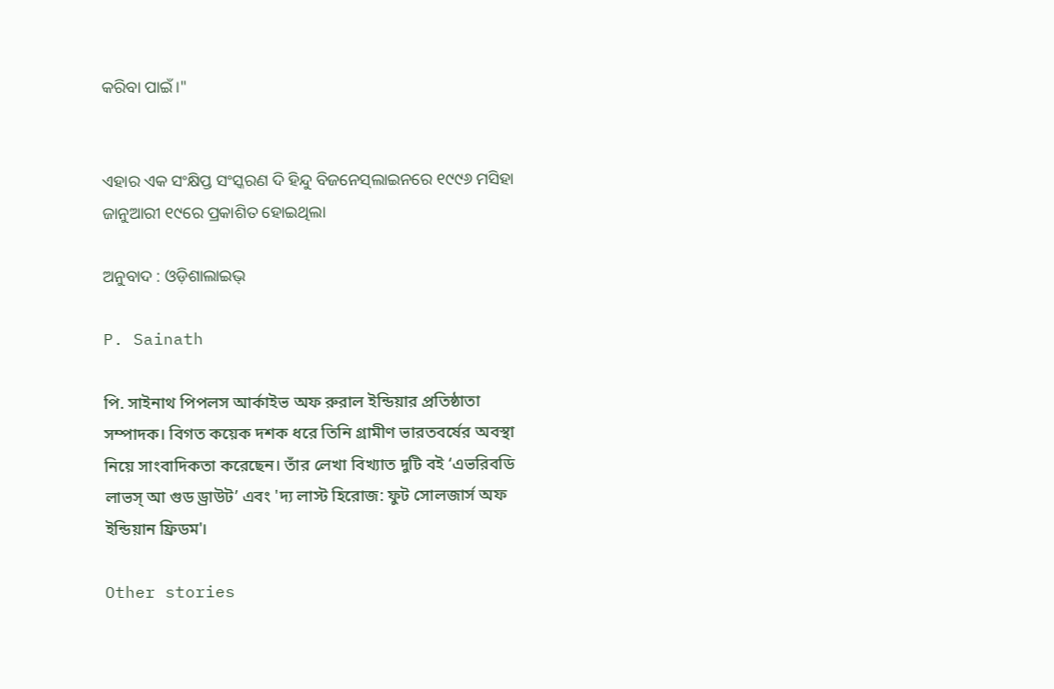କରିବା ପାଇଁ।"


ଏହାର ଏକ ସଂକ୍ଷିପ୍ତ ସଂସ୍କରଣ ଦି ହିନ୍ଦୁ ବିଜନେସ୍‍ଲାଇନରେ ୧୯୯୬ ମସିହା ଜାନୁଆରୀ ୧୯ରେ ପ୍ରକାଶିତ ହୋଇଥିଲା

ଅନୁବାଦ : ଓଡ଼ିଶାଲାଇଭ୍‍

P. Sainath

পি. সাইনাথ পিপলস আর্কাইভ অফ রুরাল ইন্ডিয়ার প্রতিষ্ঠাতা সম্পাদক। বিগত কয়েক দশক ধরে তিনি গ্রামীণ ভারতবর্ষের অবস্থা নিয়ে সাংবাদিকতা করেছেন। তাঁর লেখা বিখ্যাত দুটি বই ‘এভরিবডি লাভস্ আ গুড ড্রাউট’ এবং 'দ্য লাস্ট হিরোজ: ফুট সোলজার্স অফ ইন্ডিয়ান ফ্রিডম'।

Other stories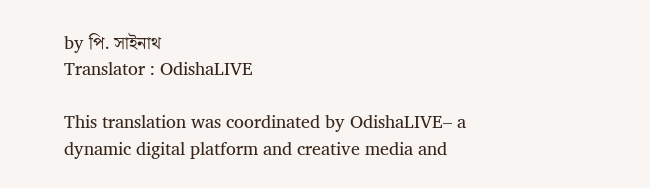by পি. সাইনাথ
Translator : OdishaLIVE

This translation was coordinated by OdishaLIVE– a dynamic digital platform and creative media and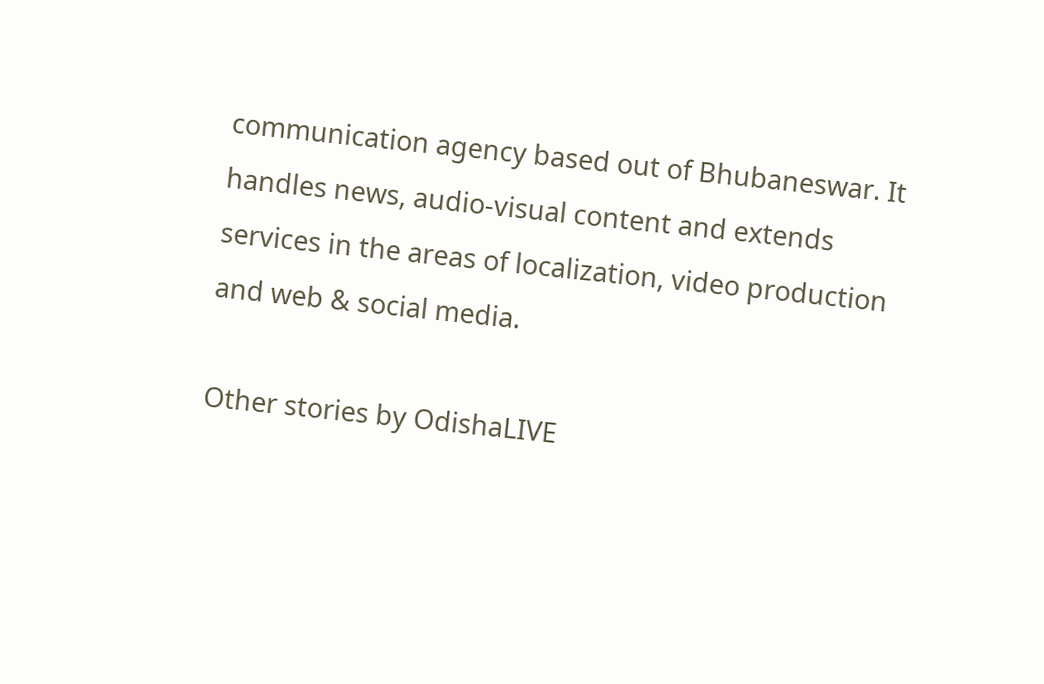communication agency based out of Bhubaneswar. It handles news, audio-visual content and extends services in the areas of localization, video production and web & social media.

Other stories by OdishaLIVE